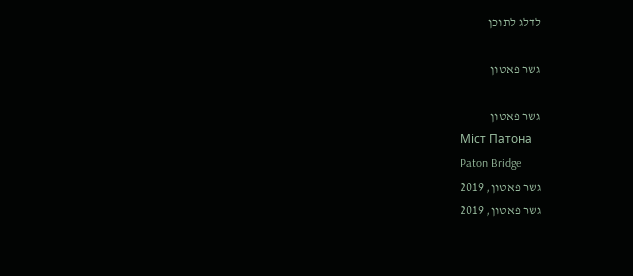לדלג לתוכן

גשר פאטון

גשר פאטון
Міст Патона
Paton Bridge
גשר פאטון, 2019
גשר פאטון, 2019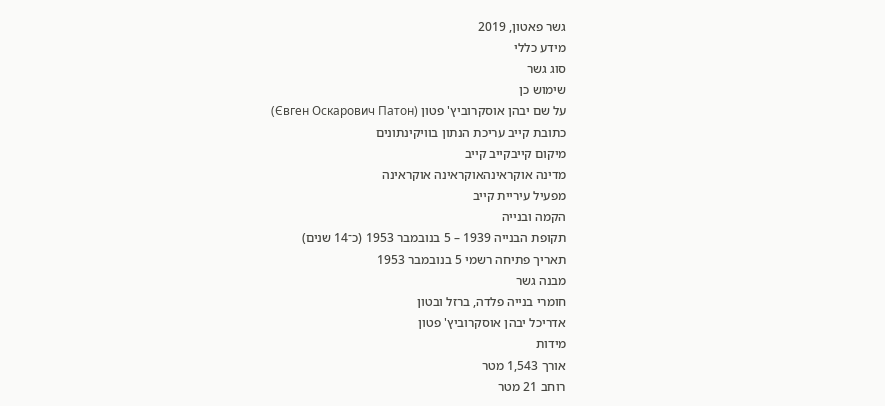גשר פאטון, 2019
מידע כללי
סוג גשר
שימוש כן
על שם יבהן אוסקרוביץ' פטון (Євген Оскарович Пaтон)
כתובת קייב עריכת הנתון בוויקינתונים
מיקום קייבקייב קייב
מדינה אוקראינהאוקראינה אוקראינה
מפעיל עיריית קייב
הקמה ובנייה
תקופת הבנייה 1939 – 5 בנובמבר 1953 (כ־14 שנים)
תאריך פתיחה רשמי 5 בנובמבר 1953
מבנה גשר
חומרי בנייה פלדה, ברזל ובטון
אדריכל יבהן אוסקרוביץ' פטון
מידות
אורך 1,543 מטר
רוחב 21 מטר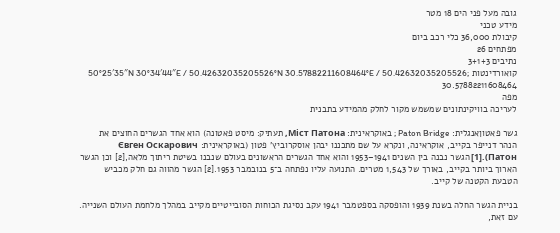גובה מעל פני הים 18 מטר
מידע טכני
קיבולת 36,000 כלי רכב ביום
מפתחים 26
נתיבים 3+1+3
קואורדינטות 50°25′35″N 30°34′44″E / 50.42632035205526°N 30.57882211608464°E / 50.42632035205526; 30.57882211608464
מפה
לעריכה בוויקינתונים שמשמש מקור לחלק מהמידע בתבנית

גשר פאטוןאנגלית: Paton Bridge ; באוקראינית: Міст Патона, תעתיק: מיסט פאטונה) הוא אחד הגשרים החוצים את הנהר דנייפר בקייב, אוקראינה, ונקרא על שם מתכננו יבהן אוסקרוביץ' פטון (באוקראינית: Євген Оскарович Пaтон).[1] הגשר נבנה בין השנים 1941–1953 והוא אחד הגשרים הראשונים בעולם שנבנו בשיטת ריתוך מלאה,[2] וכן הגשר הארוך ביותר בקייב, באורך של 1,543 מטרים. התנועה עליו נפתחה ב־5 בנובמבר 1953.[2] הגשר מהווה גם חלק מכביש הטבעת הקטנה של קייב.

בניית הגשר החלה בשנת 1939 והופסקה בספטמבר 1941 עקב נסיגת הכוחות הסובייטיים מקייב במהלך מלחמת העולם השנייה. עם זאת,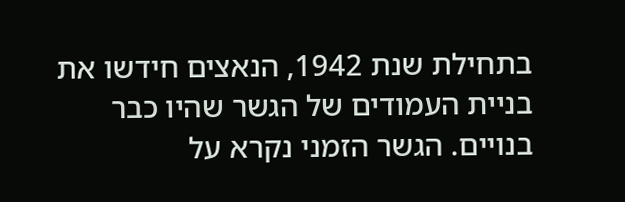בתחילת שנת 1942, הנאצים חידשו את בניית העמודים של הגשר שהיו כבר בנויים. הגשר הזמני נקרא על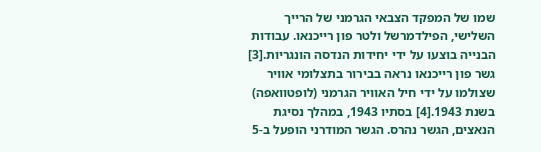שמו של המפקד הצבאי הגרמני של הרייך השלישי, הפילדמרשל ולטר פון רייכנאו. עבודות הבנייה בוצעו על ידי יחידות הנדסה הונגריות.[3] גשר פון רייכנאו נראה בבירור בתצלומי אוויר שצולמו על ידי חיל האוויר הגרמני (לופטוואפה) בשנת 1943.[4] בסתיו 1943, במהלך נסיגת הנאצים, הגשר נהרס. הגשר המודרני הופעל ב-5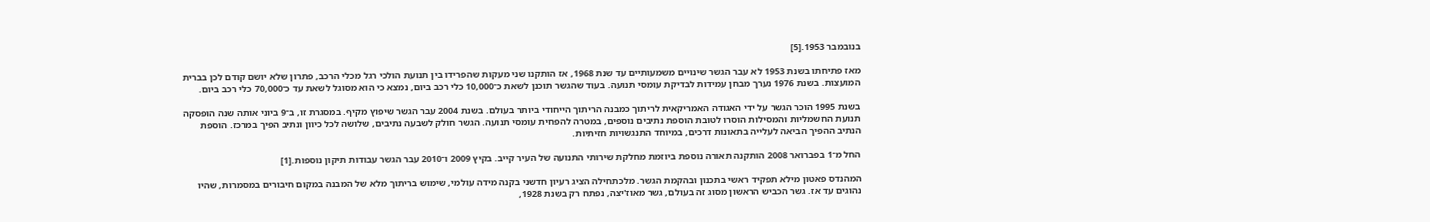בנובמבר 1953.[5]

מאז פתיחתו בשנת 1953 לא עבר הגשר שינויים משמעותיים עד שנת 1968, אז הותקנו שני מעקות שהפרידו בין תנועת הולכי רגל מכלי הרכב, פתרון שלא יושם קודם לכן בברית המועצות. בשנת 1976 נערך מבחן עמידות לבדיקת עומסי תנועה. בעוד שהגשר תוכנן לשאת כ־10,000 כלי רכב ביום, נמצא כי הוא מסוגל לשאת עד כ־70,000 כלי רכב ביום.

בשנת 1995 הוכר הגשר על ידי האגודה האמריקאית לריתוך כמבנה הריתוך הייחודי ביותר בעולם. בשנת 2004 עבר הגשר שיפוץ מקיף. במסגרת זו, ב־9 ביוני אותה שנה הופסקה תנועת החשמליות והמסילות הוסרו לטובת הוספת נתיבים נוספים, במטרה להפחית עומסי תנועה. הגשר חולק לשבעה נתיבים, שלושה לכל כיוון ונתיב הפיך במרכז. הוספת הנתיב ההפיך הביאה לעלייה בתאונות דרכים, במיוחד התנגשויות חזיתיות.

החל מ־1 בפברואר 2008 הותקנה תאורה נוספת ביוזמת מחלקת שירותי התנועה של העיר קייב. בקיץ 2009 ו־2010 עבר הגשר עבודות תיקון נוספות.[1]

המהנדס פאטון מילא תפקיד ראשי בתכנון ובהקמת הגשר. מלכתחילה הציג רעיון חדשני בקנה מידה עולמי, שימוש בריתוך מלא של המבנה במקום חיבורים במסמרות, שהיו נהוגים עד אז. גשר הכביש הראשון מסוג זה בעולם, גשר מאוז'יצה, נפתח רק בשנת 1928,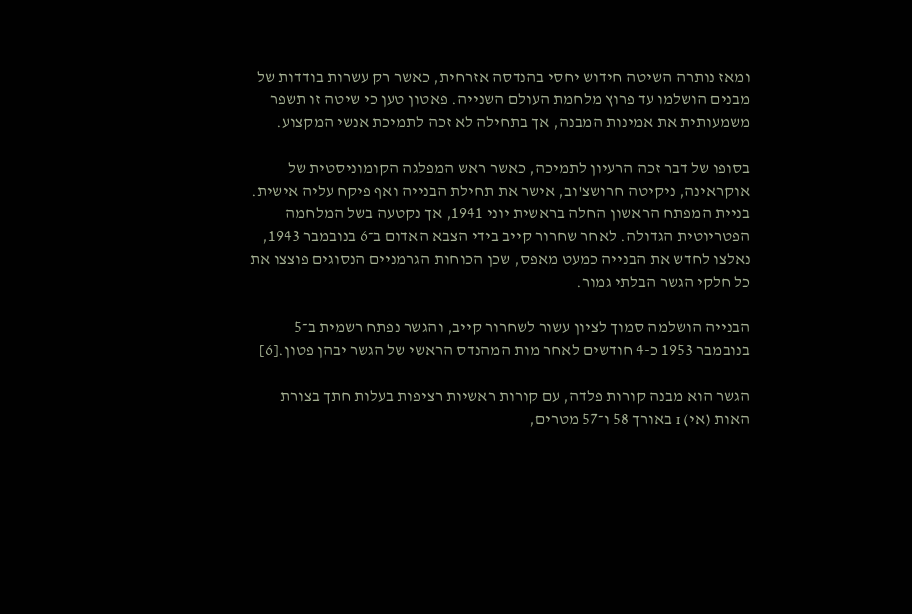ומאז נותרה השיטה חידוש יחסי בהנדסה אזרחית, כאשר רק עשרות בודדות של מבנים הושלמו עד פרוץ מלחמת העולם השנייה. פאטון טען כי שיטה זו תשפר משמעותית את אמינות המבנה, אך בתחילה לא זכה לתמיכת אנשי המקצוע.

בסופו של דבר זכה הרעיון לתמיכה, כאשר ראש המפלגה הקומוניסטית של אוקראינה, ניקיטה חרושצ'וב, אישר את תחילת הבנייה ואף פיקח עליה אישית. בניית המפתח הראשון החלה בראשית יוני 1941, אך נקטעה בשל המלחמה הפטריוטית הגדולה. לאחר שחרור קייב בידי הצבא האדום ב־6 בנובמבר 1943, נאלצו לחדש את הבנייה כמעט מאפס, שכן הכוחות הגרמניים הנסוגים פוצצו את כל חלקי הגשר הבלתי גמור.

הבנייה הושלמה סמוך לציון עשור לשחרור קייב, והגשר נפתח רשמית ב־5 בנובמבר 1953 כ-4 חודשים לאחר מות המהנדס הראשי של הגשר יבהן פטון.[6]

הגשר הוא מבנה קורות פלדה, עם קורות ראשיות רציפות בעלות חתך בצורת האות (אי) ɪ באורך 58 ו־57 מטרים,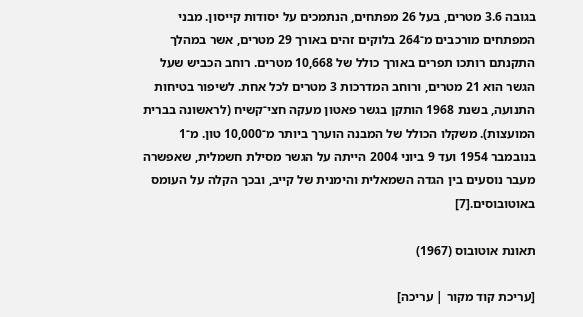בגובה 3.6 מטרים, בעל 26 מפתחים, הנתמכים על יסודות קייסון. מבני המפתחים מורכבים מ־264 בלוקים זהים באורך 29 מטרים, אשר במהלך התקנתם רותכו תפרים באורך כולל של 10,668 מטרים. רוחב הכביש שעל הגשר הוא 21 מטרים, ורוחב המדרכות 3 מטרים לכל אחת. לשיפור בטיחות התנועה, בשנת 1968 הותקן בגשר פאטון מעקה חצי־קשיח (לראשונה בברית המועצות). משקלו הכולל של המבנה הוערך ביותר מ־10,000 טון. מ־1 בנובמבר 1954 ועד 9 ביוני 2004 הייתה על הגשר מסילת חשמלית, שאפשרה מעבר נוסעים בין הגדה השמאלית והימנית של קייב, ובכך הקלה על העומס באוטובוסים.[7]

תאונת אוטובוס (1967)

[עריכת קוד מקור | עריכה]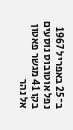ב־25 באפריל 1967 נפל אוטובוס נוסעים בקו 41 מגשר פאטון אל נהר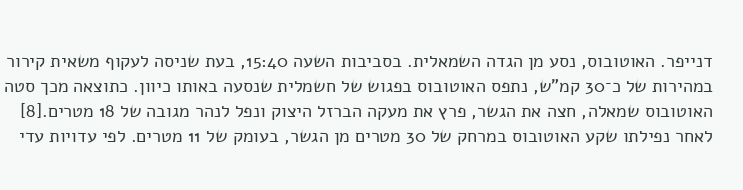דנייפר. האוטובוס, נסע מן הגדה השמאלית. בסביבות השעה 15:40, בעת שניסה לעקוף משאית קירור במהירות של כ־30 קמ"ש, נתפס האוטובוס בפגוש של חשמלית שנסעה באותו כיוון. כתוצאה מכך סטה האוטובוס שמאלה, חצה את הגשר, פרץ את מעקה הברזל היצוק ונפל לנהר מגובה של 18 מטרים.[8] לאחר נפילתו שקע האוטובוס במרחק של 30 מטרים מן הגשר, בעומק של 11 מטרים. לפי עדויות עדי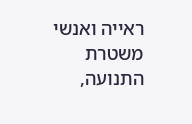ראייה ואנשי משטרת התנועה,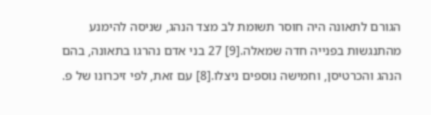הגורם לתאונה היה חוסר תשומת לב מצד הנהג, שניסה להימנע מהתנגשות בפנייה חדה שמאלה.[9] 27 בני אדם נהרגו בתאונה, בהם הנהג והכרטיסן, וחמישה נוספים ניצלו.[8] עם זאת, לפי זיכרונו של פ.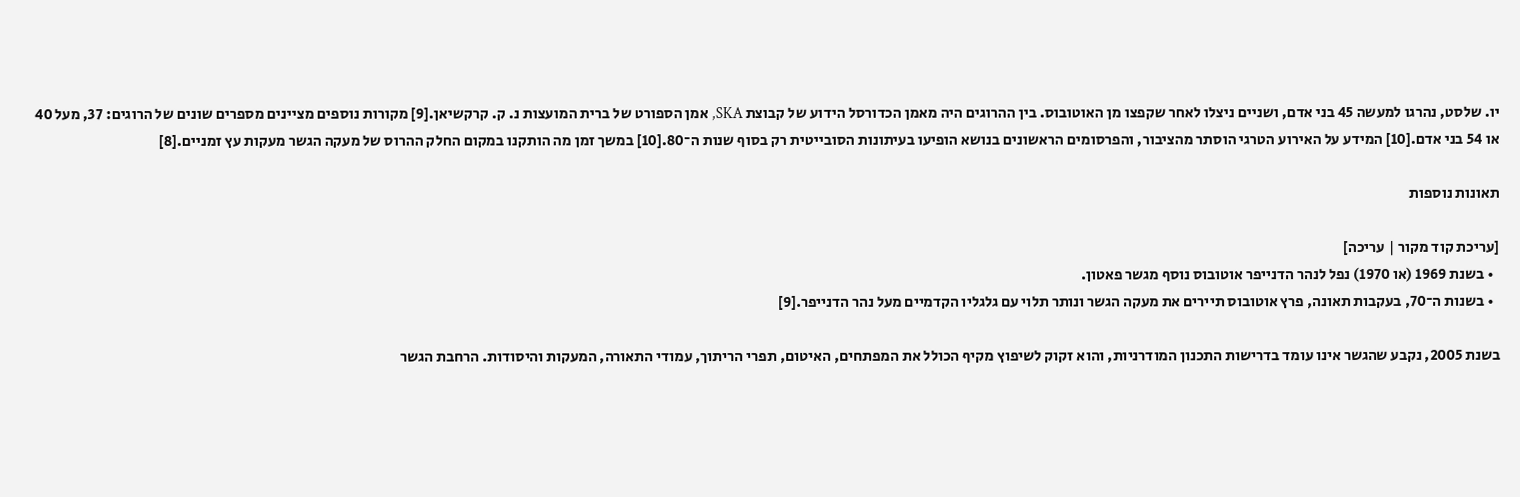יו. שלסט, נהרגו למעשה 45 בני אדם, ושניים ניצלו לאחר שקפצו מן האוטובוס. בין ההרוגים היה מאמן הכדורסל הידוע של קבוצת SKA, אמן הספורט של ברית המועצות נ. ק. קרקשיאן.[9] מקורות נוספים מציינים מספרים שונים של הרוגים: 37, מעל 40 או 54 בני אדם.[10] המידע על האירוע הטרגי הוסתר מהציבור, והפרסומים הראשונים בנושא הופיעו בעיתונות הסובייטית רק בסוף שנות ה־80.[10] במשך זמן מה הותקנו במקום החלק ההרוס של מעקה הגשר מעקות עץ זמניים.[8]

תאונות נוספות

[עריכת קוד מקור | עריכה]
  • בשנת 1969 (או 1970) נפל לנהר הדנייפר אוטובוס נוסף מגשר פאטון.
  • בשנות ה־70, בעקבות תאונה, פרץ אוטובוס תיירים את מעקה הגשר ונותר תלוי עם גלגליו הקדמיים מעל נהר הדנייפר.[9]

בשנת 2005, נקבע שהגשר אינו עומד בדרישות התכנון המודרניות, והוא זקוק לשיפוץ מקיף הכולל את המפתחים, האיטום, תפרי הריתוך, עמודי התאורה, המעקות והיסודות. הרחבת הגשר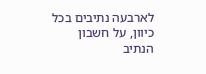לארבעה נתיבים בכל כיוון, על חשבון הנתיב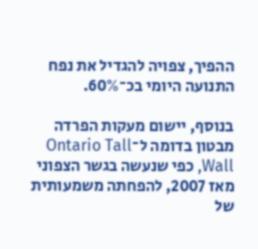ההפיך, צפויה להגדיל את נפח התנועה היומי בכ־60%.

בנוסף, יישום מעקות הפרדה מבטון בדומה ל־Ontario Tall Wall, כפי שנעשה בגשר הצפוני מאז 2007, להפחתה משמעותית של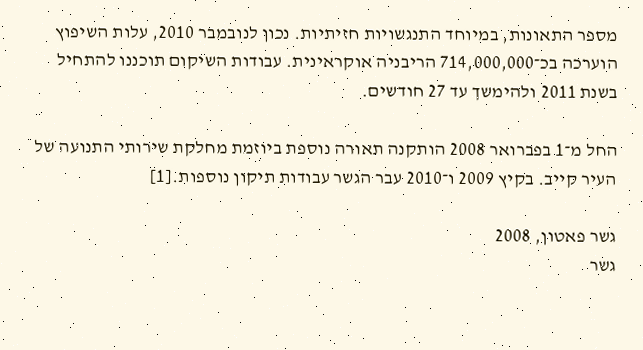מספר התאונות, במיוחד התנגשויות חזיתיות. נכון לנובמבר 2010, עלות השיפוץ הוערכה בכ־714,000,000 הריבניה אוקראינית. עבודות השיקום תוכננו להתחיל בשנת 2011 ולהימשך עד 27 חודשים.

החל מ־1 בפברואר 2008 הותקנה תאורה נוספת ביוזמת מחלקת שירותי התנועה של העיר קייב. בקיץ 2009 ו־2010 עבר הגשר עבודות תיקון נוספות.[1]

גשר פאטון, 2008
גשר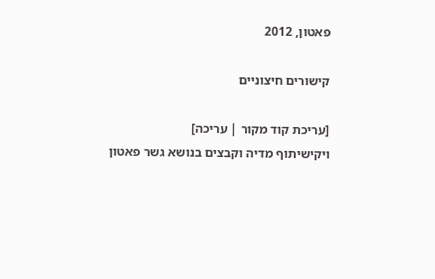פאטון, 2012

קישורים חיצוניים

[עריכת קוד מקור | עריכה]
ויקישיתוף מדיה וקבצים בנושא גשר פאטון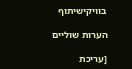בוויקישיתוף

הערות שוליים

[עריכת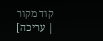קוד מקור | עריכה]